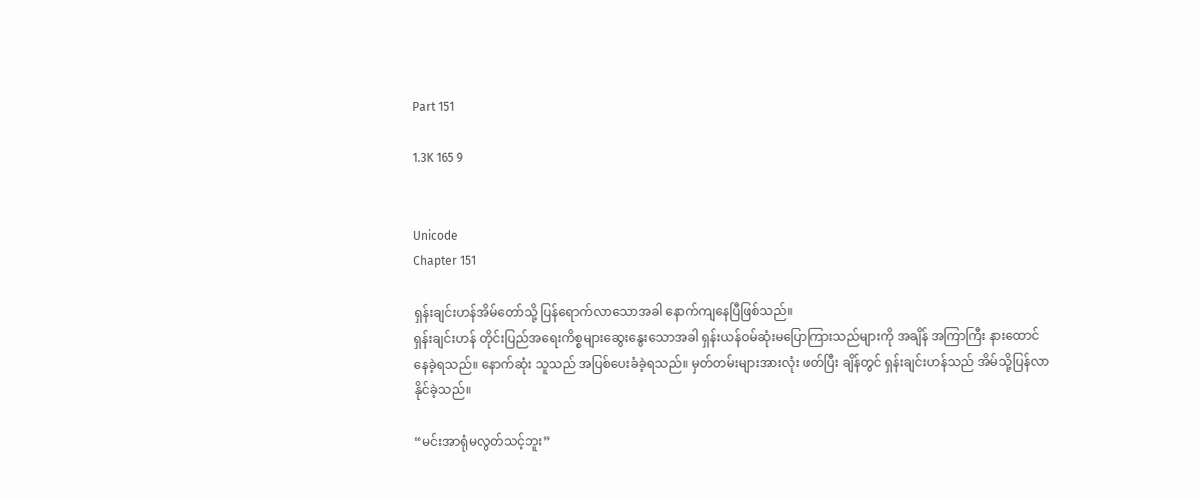Part 151

1.3K 165 9


Unicode
Chapter 151

ရှန်းချင်းဟန်အိမ်တော်သို့ ပြန်ရောက်လာသောအခါ နောက်ကျနေပြီဖြစ်သည်။
ရှန်းချင်းဟန် တိုင်းပြည်အရေးကိစ္စများဆွေးနွေးသောအခါ ရှန်းယန်ဝမ်ဆုံးမပြောကြားသည်များကို အချိန် အကြာကြီး နားထောင်နေခဲ့ရသည်။ နောက်ဆုံး သူသည် အပြစ်ပေးခံခဲ့ရသည်။ မှတ်တမ်းများအားလုံး ဖတ်ပြီး ချိန်တွင် ရှန်းချင်းဟန်သည် အိမ်သို့ပြန်လာနိုင်ခဲ့သည်။

“မင်းအာရုံမလွတ်သင့်ဘူး”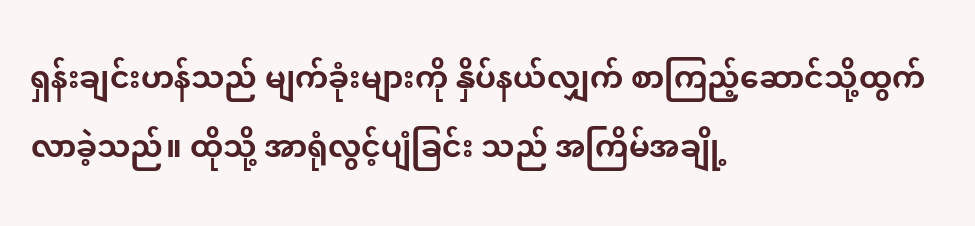ရှန်းချင်းဟန်သည် မျက်ခုံးများကို နှိပ်နယ်လျှက် စာကြည့်ဆောင်သို့ထွက်လာခဲ့သည်။ ထိုသို့ အာရုံလွင့်ပျံခြင်း သည် အကြိမ်အချို့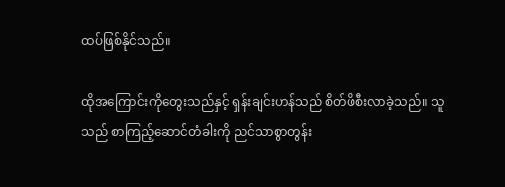ထပ်ဖြစ်နိုင်သည်။

ထိုအကြောင်းကိုတွေးသည်နှင့် ရှန်းချင်းဟန်သည် စိတ်ဖိစီးလာခဲ့သည်။ သူသည် စာကြည့်ဆောင်တံခါးကို ညင်သာစွာတွန်း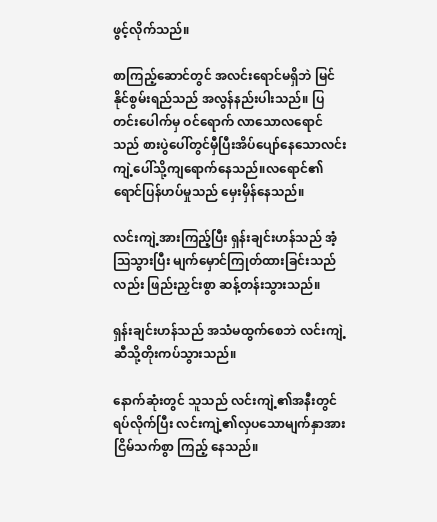ဖွင့်လိုက်သည်။

စာကြည့်ဆောင်တွင် အလင်းရောင်မရှိဘဲ မြင်နိုင်စွမ်းရည်သည် အလွန်နည်းပါးသည်။ ပြတင်းပေါက်မှ ဝင်ရောက် လာသောလရောင်သည် စားပွဲပေါ်တွင်မှီပြီးအိပ်ပျော်နေသောလင်းကျဲ့ပေါ်သို့ကျရောက်နေသည်။လရောင်၏ ရောင်ပြန်ဟပ်မှုသည် မှေးမှိန်နေသည်။

လင်းကျဲ့အားကြည့်ပြီး ရှန်းချင်းဟန်သည် အံ့သြသွားပြီး မျက်မှောင်ကြုတ်ထားခြင်းသည်လည်း ဖြည်းညှင်းစွာ ဆန့်တန်းသွားသည်။

ရှန်းချင်းဟန်သည် အသံမထွက်စေဘဲ လင်းကျဲ့ဆီသို့တိုးကပ်သွားသည်။

နောက်ဆုံးတွင် သူသည် လင်းကျဲ့၏အနီးတွင်ရပ်လိုက်ပြီး လင်းကျဲ့၏လှပသောမျက်နှာအား ငြိမ်သက်စွာ ကြည့် နေသည်။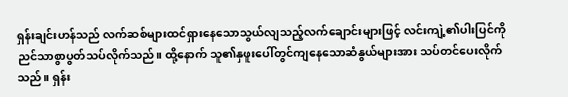ရှန်းချင်းဟန်သည် လက်ဆစ်များထင်ရှားနေသောသွယ်လျသည့်လက်ချောင်းများဖြင့် လင်းကျဲ့၏ပါးပြင်ကို ညင်သာစွာပွတ်သပ်လိုက်သည်။ ထို့နောက် သူ၏နှဖူးပေါ်တွင်ကျနေသောဆံနွယ်များအား သပ်တင်ပေးလိုက်သည်။ ရှန်း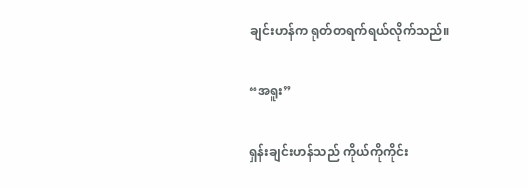ချင်းဟန်က ရုတ်တရက်ရယ်လိုက်သည်။

“အရူး”

ရှန်းချင်းဟန်သည် ကိုယ်ကိုကိုင်း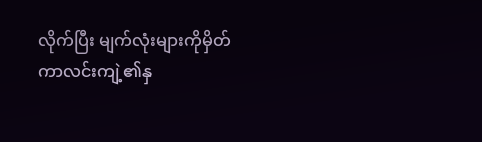လိုက်ပြီး မျက်လုံးများကိုမှိတ်ကာလင်းကျဲ့၏နှ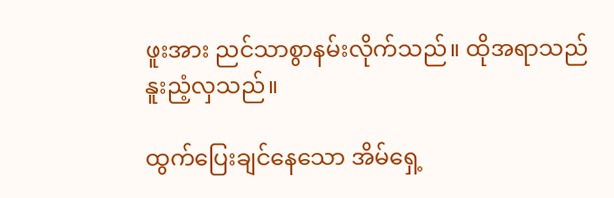ဖူးအား ညင်သာစွာနမ်းလိုက်သည်။ ထိုအရာသည် နူးညံ့လှသည်။

ထွက်ပြေးချင်နေသော အိမ်ရှေ့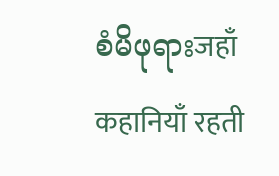စံမိဖုရားजहाँ कहानियाँ रहती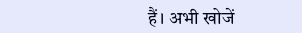हैं। अभी खोजें